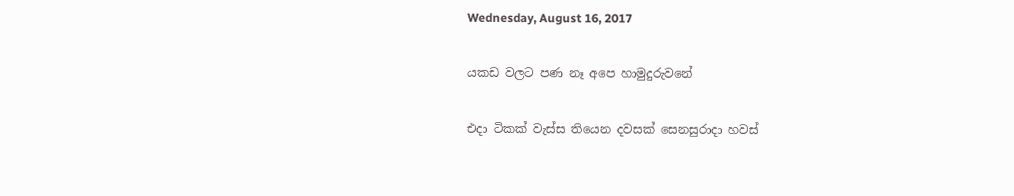Wednesday, August 16, 2017

යකඩ වලට පණ නෑ අපෙ හාමුදුරුවනේ

එදා ටිකක් වැස්ස තියෙන දවසක් සෙනසුරාදා හවස්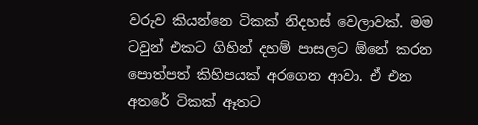වරුව කියන්නෙ ටිකක් නිදහස් වෙලාවක්. මම ටවුන් එකට ගිහින් දහම් පාසලට ඕනේ කරන පොත්පත් කිහිපයක් අරගෙන ආවා. ඒ එන අතරේ ටිකක් ඈතට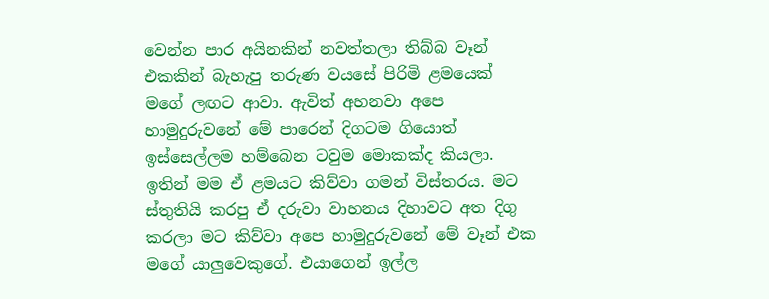වෙන්න පාර අයිනකින් නවත්තලා තිබ්බ වෑන් එකකින් බැහැපු තරුණ වයසේ පිරිමි ළමයෙක් මගේ ලඟට ආවා. ඇවිත් අහනවා අපෙ හාමුදුරුවනේ මේ පාරෙන් දිගටම ගියොත් ඉස්සෙල්ලම හම්බෙන ටවුම මොකක්ද කියලා. ඉතින් මම ඒ ළමයට කිව්වා ගමන් විස්තරය. මට ස්තුතියි කරපු ඒ දරුවා වාහනය දිහාවට අත දිගු කරලා මට කිව්වා අපෙ හාමුදුරුවනේ මේ වෑන් එක මගේ යාලුවෙකුගේ. එයාගෙන් ඉල්ල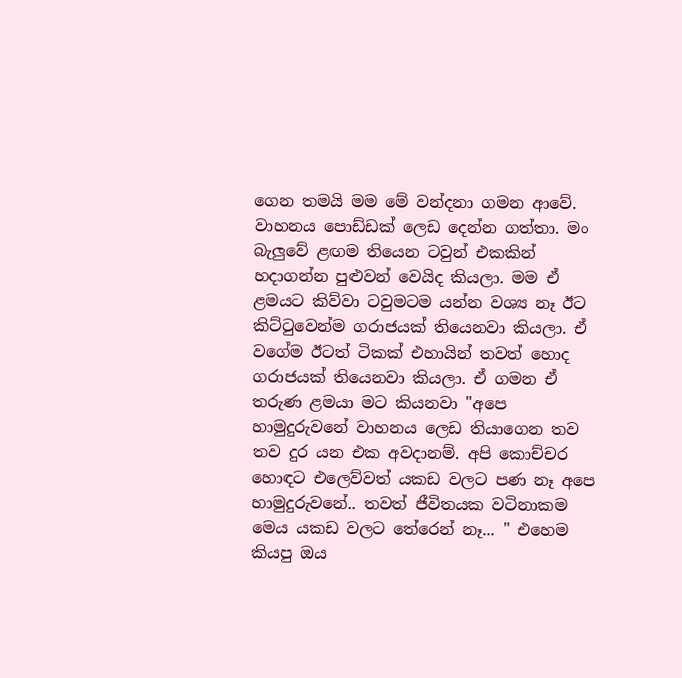ගෙන තමයි මම මේ වන්දනා ගමන ආවේ. වාහනය පොඩ්ඩක් ලෙඩ දෙන්න ගත්තා. මං බැලුවේ ළඟම තියෙන ටවුන් එකකින් හදාගන්න පුළුවන් වෙයිද කියලා. මම ඒ ළමයට කිව්වා ටවුමටම යන්න වශ්‍ය නෑ ඊට කිට්ටුවෙන්ම ගරාජයක් තියෙනවා කියලා. ඒ වගේම ඊටත් ටිකක් එහායින් තවත් හොද ගරාජයක් තියෙනවා කියලා. ඒ ගමන ඒ තරුණ ළමයා මට කියනවා "අපෙ හාමුදුරුවනේ වාහනය ලෙඩ තියාගෙන තව තව දුර යන එක අවදානම්. අපි කොච්චර හොඳට එලෙව්වත් යකඩ වලට පණ නෑ අපෙ හාමුදුරුවනේ.. තවත් ජීවිතයක වටිනාකම මෙය යකඩ වලට තේරෙන් නෑ... " එහෙම කියපු ඔය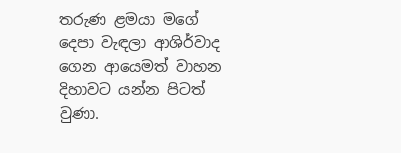තරුණ ළමයා මගේ දෙපා වැඳලා ආශිර්වාද ගෙන ආයෙමත් වාහන දිහාවට යන්න පිටත් වුණා.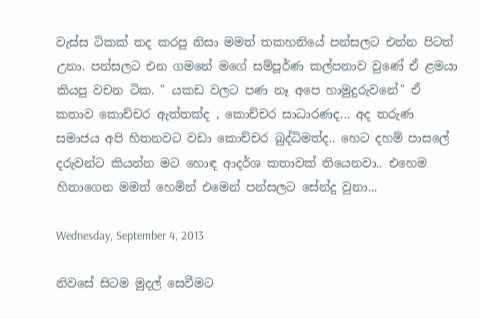වැස්ස ටිකක් තද කරපු නිසා මමත් තකහනියේ පන්සලට එන්න පිටත් උනා. පන්සලට එන ගමනේ මගේ සම්පූර්ණ කල්පනාව වුණේ ඒ ළමයා කියපු වචන ටික. " යකඩ වලට පණ නෑ අපෙ හාමුදුරුවනේ" ඒ කතාව කොච්චර ඇත්තක්ද , කොච්චර සාධාරණද... අද තරුණ සමාජය අපි හිතනවට වඩා කොච්චර බුද්ධිමත්ද.. හෙට දහම් පාසලේ දරුවන්ට කියන්න මට හොඳ ආදර්ශ කතාවක් තියෙනවා.. එහෙම හිතාගෙන මමත් හෙමින් එමෙන් පන්සලට සේන්දු වුනා...

Wednesday, September 4, 2013

නිවසේ සිටම මුදල් සෙවීමට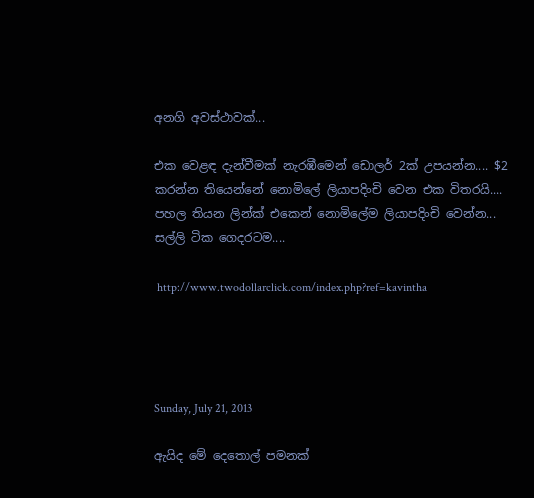අනගි අවස්ථාවක්...

එක වෙළඳ දැන්වීමක් නැරඹීමෙන් ඩොලර් 2ක් උපයන්න.... $2
කරන්න තියෙන්නේ නොමිලේ ලියාපදිංචි වෙන එක විතරයි....
පහල තියන ලින්ක් එකෙන් නොමිලේම ලියාපදිංචි වෙන්න...
සල්ලි ටික ගෙදරටම....

 http://www.twodollarclick.com/index.php?ref=kavintha




Sunday, July 21, 2013

ඇයිද මේ දෙතොල් පමනක්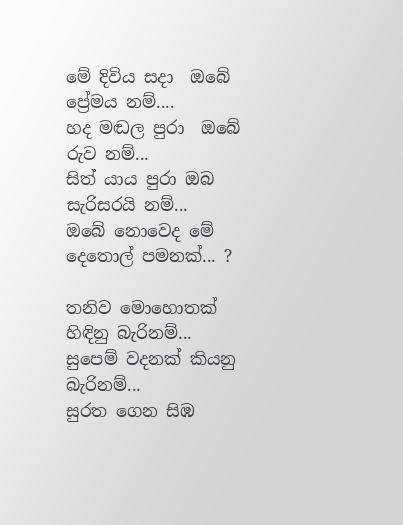මේ දිවිය සදා  ඔබේ ප්‍රේමය නම්....
හද මඬල පුරා  ඔබේ රුව නම්...
සිත් යාය පුරා ඔබ සැරිසරයි නම්...
ඔබේ නොවෙද මේ දෙතොල් පමනක්... ?

තනිව මොහොතක් හිඳිනු බැරිනම්...
සුපෙම් වදනක් කියනු බැරිනම්...
සුරත ගෙන සිඹ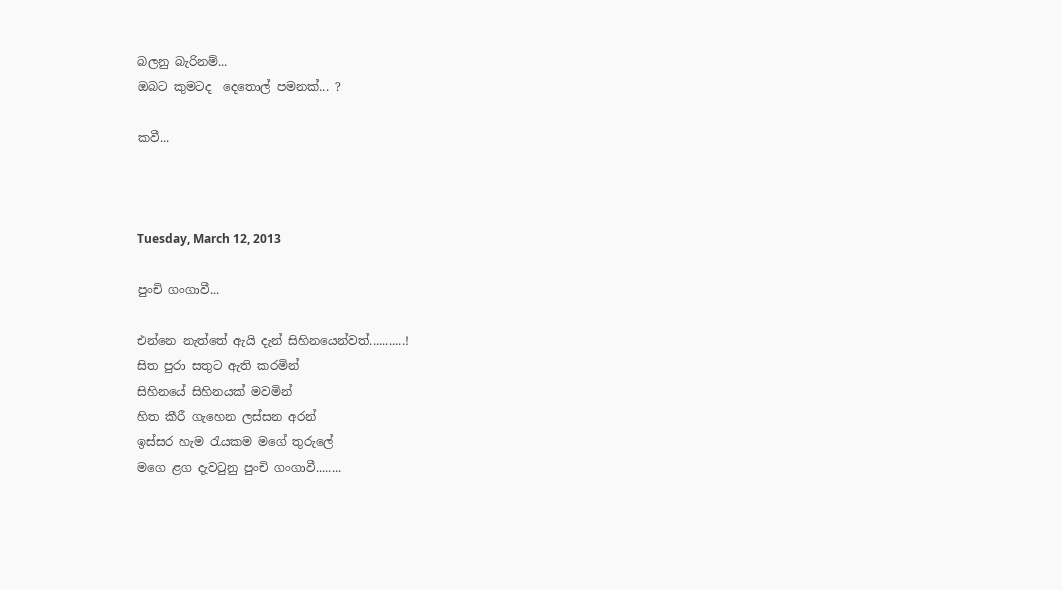බලනු බැරිනම්...
ඔබට කුමටද  දෙතොල් පමනක්... ?

කවී...



Tuesday, March 12, 2013

පුංචි ගංගාවී...

එන්නෙ නැත්තේ ඇයි දැන් සිහිනයෙන්වත්...........!
සිත පුරා සතුට ඇති කරමින්
සිහිනයේ සිහිනයක් මවමින්
හිත කීරී ගැහෙන ලස්සන අරන්
ඉස්සර හැම රැයකම මගේ තුරුලේ
මගෙ ළග දැවටුනු පුංචි ගංගාවී........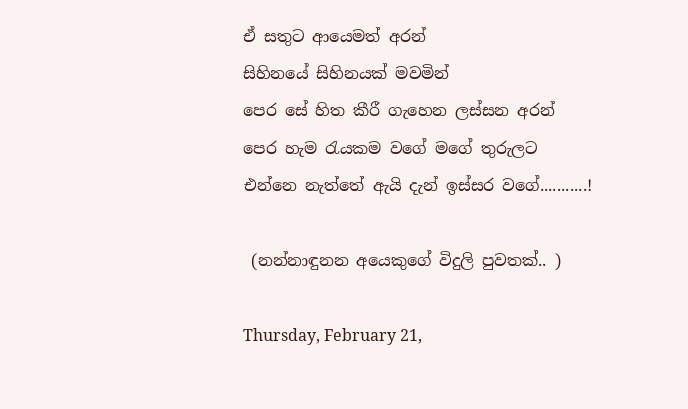ඒ සතුට ආයෙමත් අරන්
සිහිනයේ සිහිනයක් මවමින්
පෙර සේ හිත කීරී ගැහෙන ලස්සන අරන්
පෙර හැම රැයකම වගේ මගේ තුරුලට
එන්නෙ නැත්තේ ඇයි දැන් ඉස්සර වගේ...........!

 (නන්නාඳුනන අයෙකුගේ විදුලි පුවතක්.. )

Thursday, February 21,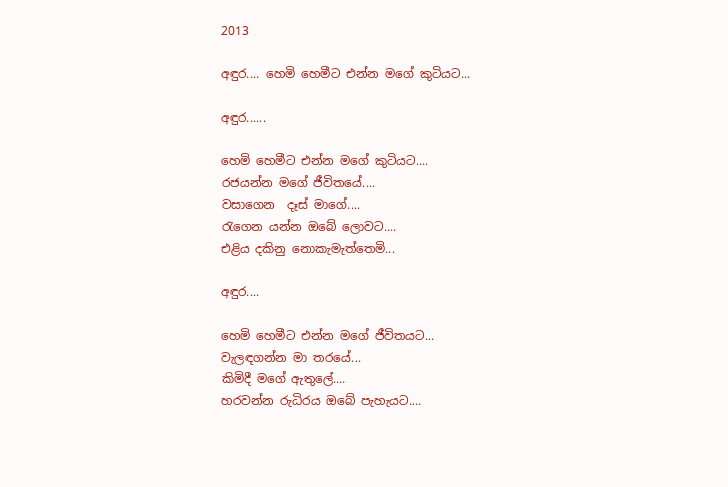2013

අඳුර.... හෙමි හෙමීට එන්න මගේ කුටියට...

අඳුර......

හෙමි හෙමීට එන්න මගේ කුටියට....
රජයන්න මගේ ජීවිතයේ....
වසාගෙන  දෑස් මාගේ....
රැගෙන යන්න ඔබේ ලොවට....
එළිය දකිනු නොකැමැත්තෙමි...

අඳුර....

හෙමි හෙමීට එන්න මගේ ජීවිතයට...
වැලඳගන්න මා තරයේ...
කිමිදී මගේ ඇතුලේ....
හරවන්න රුධිරය ඔබේ පැහැයට....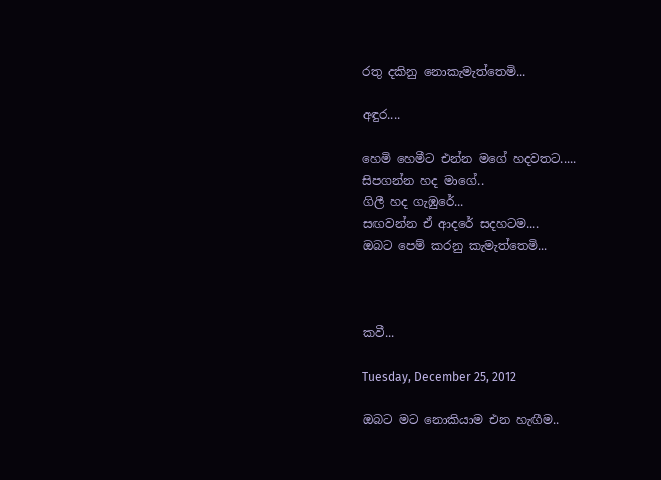රතු දකිනු නොකැමැත්තෙමි...

අඳුර....

හෙමි හෙමීට එන්න මගේ හදවතට.....
සිපගන්න හද මාගේ..
ගිලී හද ගැඹුරේ...
සඟවන්න ඒ ආදරේ සදහටම....
ඔබට පෙම් කරනු කැමැත්තෙමි...



කවී...

Tuesday, December 25, 2012

ඔබට මට නොකියාම එන හැඟීම..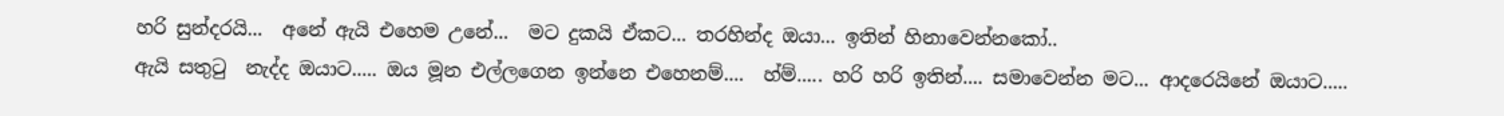හරි සුන්දරයි...  අනේ ඇයි එහෙම උනේ...  මට දුකයි ඒකට... තරහින්ද ඔයා... ඉතින් හිනාවෙන්නකෝ..
ඇයි සතුටු  නැද්ද ඔයාට..... ඔය මූන එල්ලගෙන ඉන්නෙ එහෙනම්....  හ්ම්..... හරි හරි ඉතින්.... සමාවෙන්න මට... ආදරෙයිනේ ඔයාට.....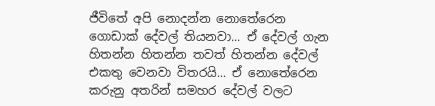ජීවිතේ අපි නොදන්න නොතේරෙන ගොඩාක් දේවල් තියනවා... ඒ දේවල් ගැන හිතන්න හිතන්න තවත් හිතන්න දේවල් එකතු වෙනවා විතරයි... ඒ නොතේරෙන කරුනු අතරින් සමහර දේවල් වලට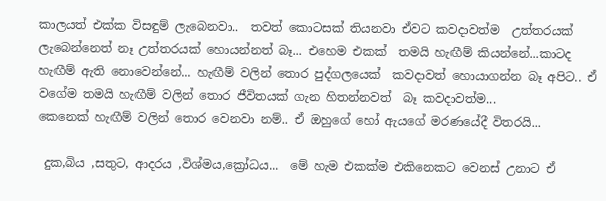කාලයත් එක්ක විසඳුම් ලැබෙනවා..  තවත් කොටසක් තියනවා ඒවට කවදාවත්ම  උත්තරයක් ලැබෙන්නෙත් නෑ උත්තරයක් හොයන්නත් බෑ... එහෙම එකක්  තමයි හැඟීම් කියන්නේ...කාටද හැඟීම් ඇති නොවෙන්නේ... හැඟීම් වලින් තොර පුද්ගලයෙක්  කවදාවත් හොයාගන්න බෑ අපිට.. ඒ වගේම තමයි හැඟීම් වලින් තොර ජීවිතයක් ගැන හිතන්නවත්  බෑ කවදාවත්ම...
කෙනෙක් හැඟීම් වලින් තොර වෙනවා නම්.. ඒ ඔහුගේ හෝ ඇයගේ මරණයේදී විතරයි...

 දුක,බිය ,සතුට, ආදරය ,විශ්මය,ක්‍රෝධය...  මේ හැම එකක්ම එකිනෙකට වෙනස් උනාට ඒ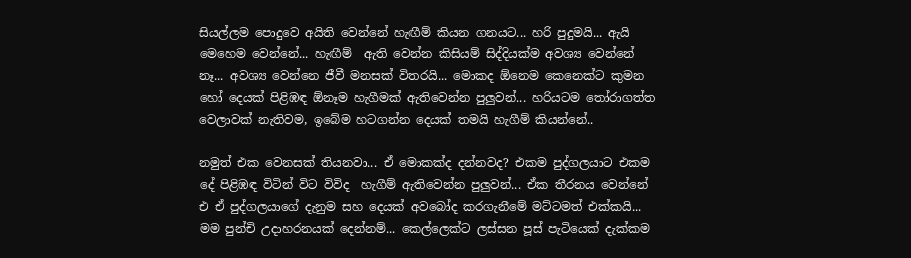සියල්ලම පොදුවෙ අයිති වෙන්නේ හැඟීම් කියන ගනයට... හරි පුදුමයි... ඇයි මෙහෙම වෙන්නේ... හැඟීම්  ඇති වෙන්න කිසියම් සිද්දියක්ම අවශ්‍ය වෙන්නේ නෑ... අවශ්‍ය වෙන්නෙ ජීවී මනසක් විතරයි... මොකද ඕනෙම කෙනෙක්ට කුමන හෝ දෙයක් පිළිඹඳ ඕනෑම හැගීමක් ඇතිවෙන්න පුලුවන්... හරියටම තෝරාගත්ත වෙලාවක් නැතිවම, ඉබේම හටගන්න දෙයක් තමයි හැගීම් කියන්නේ..

නමුත් එක වෙනසක් තියනවා... ඒ මොකක්ද දන්නවද? එකම පුද්ගලයාට එකම දේ පිළිඹඳ විටින් විට විවිද  හැගීම් ඇතිවෙන්න පුලුවන්... ඒක තීරනය වෙන්නේ එ ඒ පුද්ගලයාගේ දැනුම සහ දෙයක් අවබෝද කරගැනීමේ මට්ටමත් එක්කයි... මම පුන්චි උදාහරනයක් දෙන්නම්... කෙල්ලෙක්ට ලස්සන පූස් පැටියෙක් දැක්කම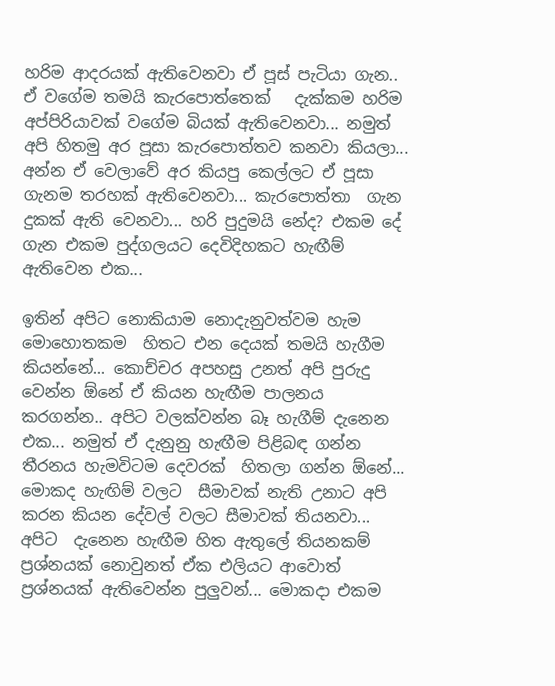හරිම ආදරයක් ඇතිවෙනවා ඒ පූස් පැටියා ගැන.. ඒ වගේම තමයි කැරපොත්තෙක්   දැක්කම හරිම අප්පිරියාවක් වගේම බියක් ඇතිවෙනවා... නමුත් අපි හිතමු අර පූසා කැරපොත්තව කනවා කියලා...
අන්න ඒ වෙලාවේ අර කියපු කෙල්ලට ඒ පූසා ගැනම තරහක් ඇතිවෙනවා... කැරපොත්තා  ගැන දුකක් ඇති වෙනවා... හරි පුදුමයි නේද? එකම දේ ගැන එකම පුද්ගලයට දෙවිදිහකට හැඟීම් ඇතිවෙන එක...

ඉතින් අපිට නොකියාම නොදැනුවත්වම හැම මොහොතකම  හිතට එන දෙයක් තමයි හැගීම කියන්නේ... කොච්චර අපහසු උනත් අපි පුරුදු වෙන්න ඕනේ ඒ කියන හැඟීම පාලනය කරගන්න.. අපිට වලක්වන්න බෑ හැගීම් දැනෙන එක... නමුත් ඒ දැනුනු හැඟීම පිළිබඳ ගන්න තීරනය හැමවිටම දෙවරක්  හිතලා ගන්න ඕනේ... මොකද හැඟිම් වලට  සීමාවක් නැති උනාට අපි කරන කියන දේවල් වලට සීමාවක් තියනවා... අපිට  දැනෙන හැඟීම හිත ඇතුලේ තියනකම් ප්‍රශ්නයක් නොවුනත් ඒක එලියට ආවොත් ප්‍රශ්නයක් ඇතිවෙන්න පුලුවන්... මොකදා එකම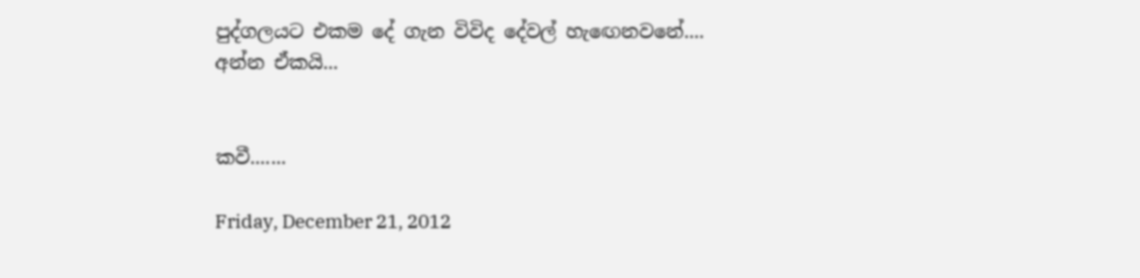පුද්ගලයට එකම දේ ගැන විවිද දේවල් හැඟෙනවනේ....
අන්න ඒකයි...


කවී.......

Friday, December 21, 2012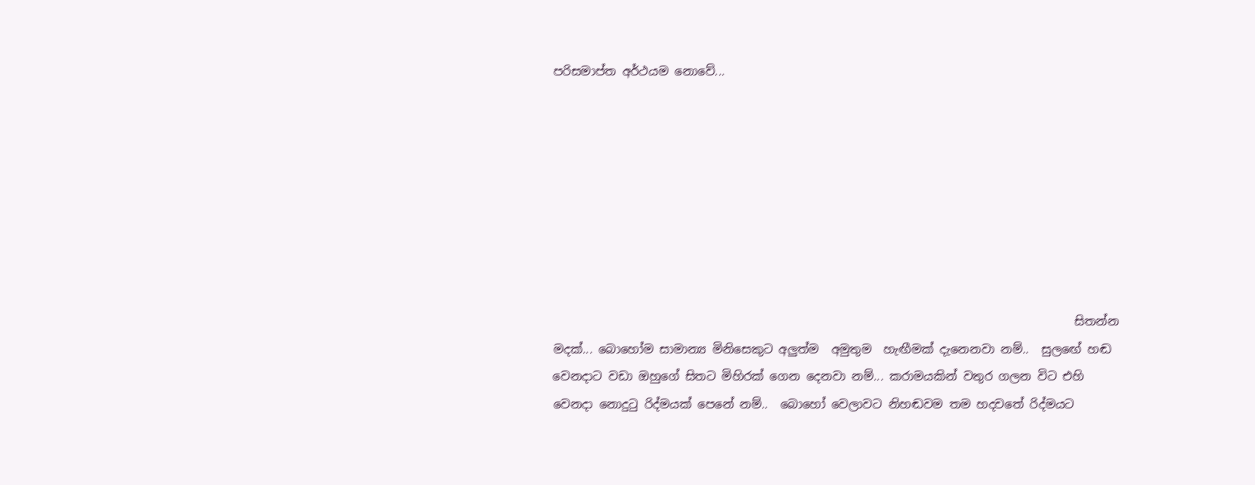පරිසමාප්ත අර්ථයම නොවේ...








                                                                                       සිතන්න මදක්... බොහෝම සාමාන්‍ය මිනිසෙකුට අලුත්ම  අමුතුම  හැඟීමක් දැනෙනවා නම්..  සුලඟේ හඬ වෙනදාට වඩා ඔහුගේ සිතට මිහිරක් ගෙන දෙනවා නම්... කරාමයකින් වතුර ගලන විට එහි වෙනදා නොදුටු රිද්මයක් පෙනේ නම්..  බොහෝ වෙලාවට නිහඬවම තම හදවතේ රිද්මයට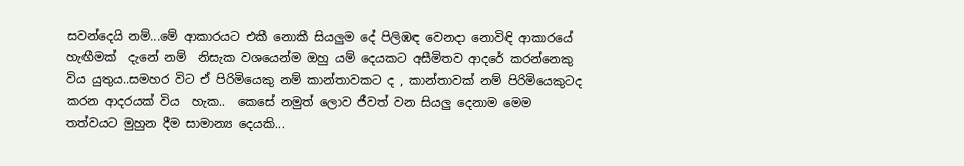සවන්දෙයි නම්...මේ ආකාරයට එකී නොකී සියලුම දේ පිලිඹඳ වෙනදා නොවිඳි ආකාරයේ හැඟීමක්  දැනේ නම්  නිසැක වශයෙන්ම ඔහු යම් දෙයකට අසීමිතව ආදරේ කරන්නෙකු විය යුතුය..සමහර විට ඒ පිරිමියෙකු නම් කාන්තාවකට ද , කාන්තාවක් නම් පිරිමියෙකුටද කරන ආදරයක් විය  හැක..  කෙසේ නමුත් ලොව ජීවත් වන සියලු දෙනාම මෙම තත්වයට මුහුන දීම සාමාන්‍ය දෙයකි...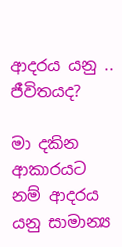ආදරය යනු .. ජීවිතයද?

මා දකින ආකාරයට නම් ආදරය යනු සාමාන්‍ය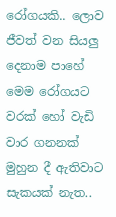රෝගයකි.. ලොව ජීවත් වන සියලු දෙනාම පාහේ මෙම රෝගයට වරක් හෝ වැඩි වාර ගනනක් මුහුන දී ඇතිවාට සැකයක් නැත..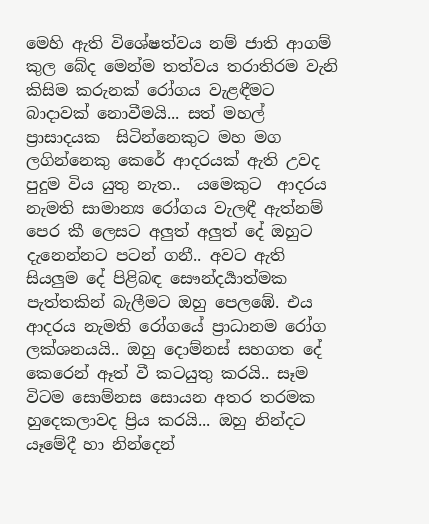මෙහි ඇති විශේෂත්වය නම් ජාති ආගම් කුල බේද මෙන්ම තත්වය තරාතිරම වැනි කිසිම කරුනක් රෝගය වැළඳීමට බාදාවක් නොවීමයි... සත් මහල් ප්‍රාසාදයක  සිටින්නෙකුට මහ මග  ලගින්නෙකු කෙරේ ආදරයක් ඇති උවද පුදුම විය යුතු නැත..  යමෙකුට  ආදරය නැමති සාමාන්‍ය රෝගය වැලඳී ඇත්නම් පෙර කී ලෙසට අලුත් අලුත් දේ ඔහුට දැනෙන්නට පටන් ගනී.. අවට ඇති සියලුම දේ පිළිබඳ සෞන්දර්‍යාත්මක පැත්තකින් බැලීමට ඔහු පෙලඹේ. එය ආදරය නැමති රෝගයේ ප්‍රාධානම රෝග ලක්ශනයයි.. ඔහු දොම්නස් සහගත දේ කෙරෙන් ඈත් වී කටයුතු කරයි.. සෑම විටම සොම්නස සොයන අතර තරමක හුදෙකලාවද ප්‍රිය කරයි... ඔහු නින්දට යෑමේදී හා නින්දෙන්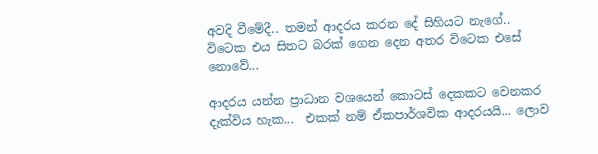අවදි වීමේදී.. තමන් ආදරය කරන දේ සිහියට නැගේ.. විටෙක එය සිතට බරක් ගෙන දෙන අතර විටෙක එසේ නොවේ...

ආදරය යන්න ප්‍රාධාන වශයෙන් කොටස් දෙකකට වෙනකර දැක්විය හැක...  එකක් නම් ඒකපාර්ශවික ආදරයයි... ලොව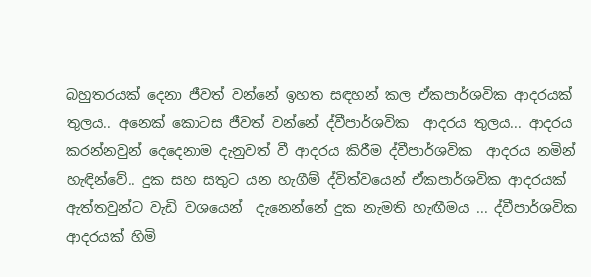බහුතරයක් දෙනා ජීවත් වන්නේ ඉහත සඳහන් කල ඒකපාර්ශවික ආදරයක් තුලය.. අනෙක් කොටස ජීවත් වන්නේ ද්වීපාර්ශවික  ආදරය තුලය... ආදරය කරන්නවුන් දෙදෙනාම දැනුවත් වී ආදරය කිරීම ද්වීපාර්ශවික  ආදරය නමින්  හැඳින්වේ.. දුක සහ සතුට යන හැගීම් ද්විත්වයෙන් ඒකපාර්ශවික ආදරයක් ඇත්තවුන්ට වැඩි වශයෙන්  දැනෙන්නේ දුක නැමති හැඟීමය ... ද්වීපාර්ශවික ආදරයක් හිමි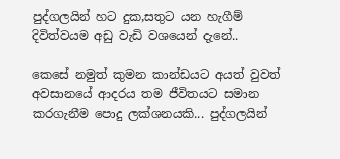පුද්ගලයින් හට දුක,සතුට යන හැගීම් දිවිත්වයම අඩු වැඩි වශයෙන් දැනේ..

කෙසේ නමුත් කුමන කාන්ඩයට අයත් වුවත් අවසානයේ ආදරය තම ජීවිතයට සමාන කරගැනීම පොදු ලක්ශනයකි... පුද්ගලයින්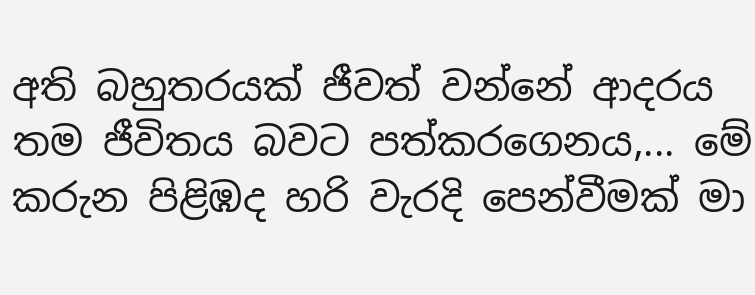අති බහුතරයක් ජීවත් වන්නේ ආදරය තම ජීවිතය බවට පත්කරගෙනය,... මේ කරුන පිළිඹද හරි වැරදි පෙන්වීමක් මා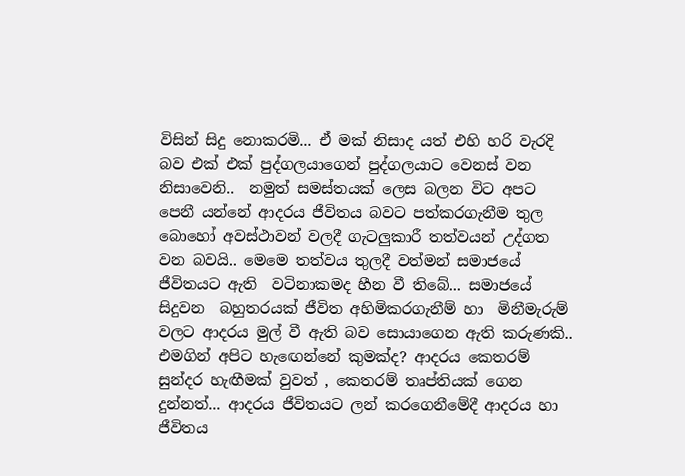විසින් සිදු නොකරමි... ඒ මක් නිසාද යත් එහි හරි වැරදි බව එක් එක් පුද්ගලයාගෙන් පුද්ගලයාට වෙනස් වන නිසාවෙනි..  නමුත් සමස්තයක් ලෙස බලන විට අපට පෙනී යන්නේ ආදරය ජීවිතය බවට පත්කරගැනීම තුල බොහෝ අවස්ථාවන් වලදී ගැටලුකාරී තත්වයන් උද්ගත වන බවයි.. මෙමෙ තත්වය තුලදී වත්මන් සමාජයේ ජීවිතයට ඇති  වටිනාකමද හීන වී තිබේ... සමාජයේ  සිදුවන  බහුතරයක් ජීවිත අහිමිකරගැනීම් හා  මිනීමැරුම් වලට ආදරය මුල් වී ඇති බව සොයාගෙන ඇති කරුණකි..  එමගින් අපිට හැඟෙන්නේ කුමක්ද? ආදරය කෙතරම් සුන්දර හැඟීමක් වුවත් , කෙතරම් තෘප්තියක් ගෙන දුන්නත්... ආදරය ජීවිතයට ලන් කරගෙනීමේදී ආදරය හා ජීවිතය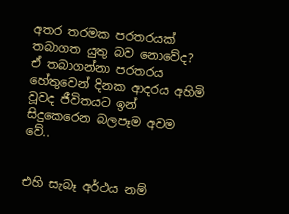අතර තරමක පරතරයක් තබාගත යුතු බව නොවේද? ඒ තබාගන්නා පරතරය හේතුවෙන් දිනක ආදරය අහිමි වූවද ජීවිතයට ඉන් සිදුකෙරෙන බලපෑම අවම වේ..


එහි සැබෑ අර්ථය නම්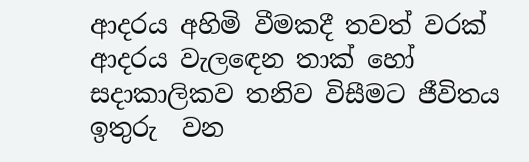ආදරය අහිමි වීමකදී තවත් වරක් ආදරය වැලඳෙන තාක් හෝ සදාකාලිකව තනිව විසීමට ජීවිතය ඉතුරු  වන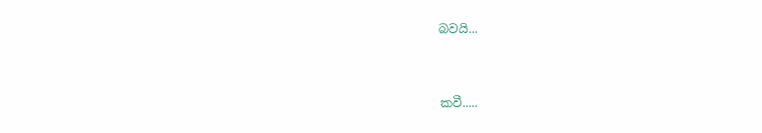බවයි...


කවී.....